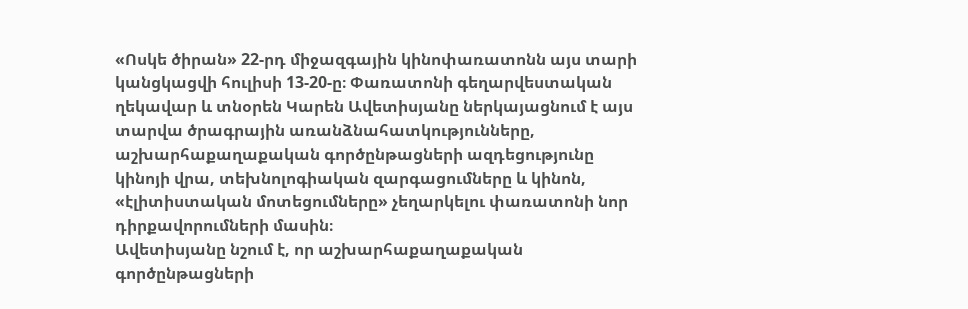«Ոսկե ծիրան» 22-րդ միջազգային կինոփառատոնն այս տարի կանցկացվի հուլիսի 13-20-ը։ Փառատոնի գեղարվեստական ղեկավար և տնօրեն Կարեն Ավետիսյանը ներկայացնում է այս տարվա ծրագրային առանձնահատկությունները, աշխարհաքաղաքական գործընթացների ազդեցությունը կինոյի վրա, տեխնոլոգիական զարգացումները և կինոն, «էլիտիստական մոտեցումները» չեղարկելու փառատոնի նոր դիրքավորումների մասին։
Ավետիսյանը նշում է, որ աշխարհաքաղաքական գործընթացների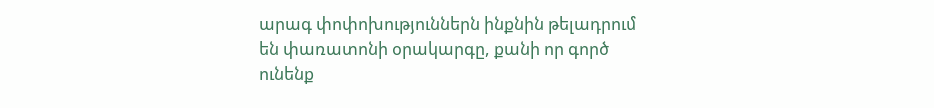արագ փոփոխություններն ինքնին թելադրում են փառատոնի օրակարգը, քանի որ գործ ունենք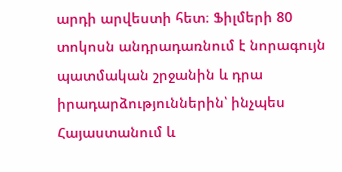արդի արվեստի հետ։ Ֆիլմերի 80 տոկոսն անդրադառնում է նորագույն պատմական շրջանին և դրա իրադարձություններին՝ ինչպես Հայաստանում և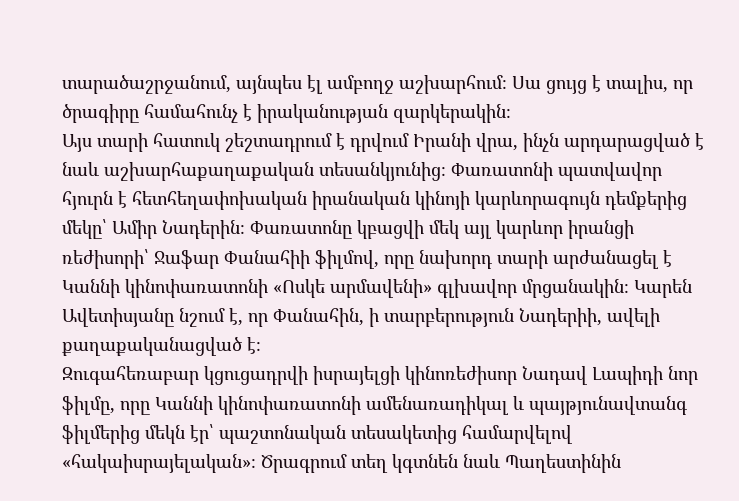տարածաշրջանում, այնպես էլ ամբողջ աշխարհում։ Սա ցույց է տալիս, որ ծրագիրը համահունչ է իրականության զարկերակին։
Այս տարի հատուկ շեշտադրում է դրվում Իրանի վրա, ինչն արդարացված է նաև աշխարհաքաղաքական տեսանկյունից։ Փառատոնի պատվավոր հյուրն է հետհեղափոխական իրանական կինոյի կարևորագույն դեմքերից մեկը՝ Ամիր Նադերին։ Փառատոնը կբացվի մեկ այլ կարևոր իրանցի ռեժիսորի՝ Ջաֆար Փանահիի ֆիլմով, որը նախորդ տարի արժանացել է Կաննի կինոփառատոնի «Ոսկե արմավենի» գլխավոր մրցանակին։ Կարեն Ավետիսյանը նշում է, որ Փանահին, ի տարբերություն Նադերիի, ավելի քաղաքականացված է։
Զուգահեռաբար կցուցադրվի իսրայելցի կինոռեժիսոր Նադավ Լապիդի նոր ֆիլմը, որը Կաննի կինոփառատոնի ամենառադիկալ և պայթյունավտանգ ֆիլմերից մեկն էր՝ պաշտոնական տեսակետից համարվելով «հակաիսրայելական»։ Ծրագրում տեղ կգտնեն նաև Պաղեստինին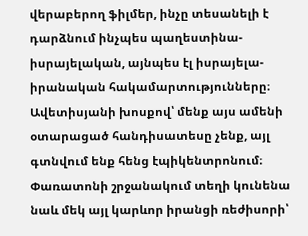վերաբերող ֆիլմեր, ինչը տեսանելի է դարձնում ինչպես պաղեստինա-իսրայելական, այնպես էլ իսրայելա-իրանական հակամարտությունները։
Ավետիսյանի խոսքով՝ մենք այս ամենի օտարացած հանդիսատեսը չենք, այլ գտնվում ենք հենց էպիկենտրոնում։ Փառատոնի շրջանակում տեղի կունենա նաև մեկ այլ կարևոր իրանցի ռեժիսորի՝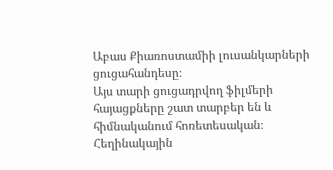Աբաս Քիառոստամիի լուսանկարների ցուցահանդեսը։
Այս տարի ցուցադրվող ֆիլմերի հայացքները շատ տարբեր են և հիմնականում հոռետեսական։ Հեղինակային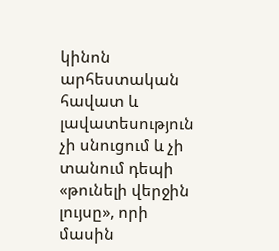կինոն արհեստական հավատ և լավատեսություն չի սնուցում և չի տանում դեպի «թունելի վերջին լույսը», որի մասին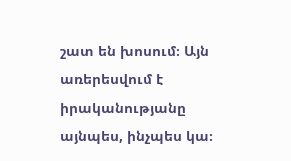շատ են խոսում։ Այն առերեսվում է իրականությանը այնպես, ինչպես կա։